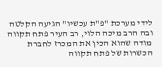לידי מערכת "פ"ת עכשיו" הגיעה הקלטה ובה הרב מיכה הלוי, רב העיר פתח תקווה מודה שהוא הכין את המכרז לחברת הכשרות של פתח תקווה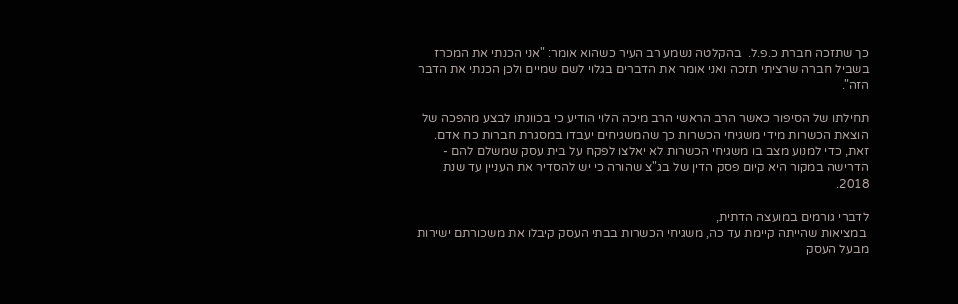כך שתזכה חברת כ.פ.ל.  בהקלטה נשמע רב העיר כשהוא אומר: "אני הכנתי את המכרז בשביל חברה שרציתי תזכה ואני אומר את הדברים בגלוי לשם שמיים ולכן הכנתי את הדבר הזה".

תחילתו של הסיפור כאשר הרב הראשי הרב מיכה הלוי הודיע כי בכוונתו לבצע מהפכה של הוצאת הכשרות מידי משגיחי הכשרות כך שהמשגיחים יעבדו במסגרת חברות כח אדם. זאת, כדי למנוע מצב בו משגיחי הכשרות לא יאלצו לפקח על בית עסק שמשלם להם - הדרישה במקור היא קיום פסק הדין של בג"צ שהורה כי יש להסדיר את העניין עד שנת 2018.

לדברי גורמים במועצה הדתית,
 במציאות שהייתה קיימת עד כה, משגיחי הכשרות בבתי העסק קיבלו את משכורתם ישירות מבעל העסק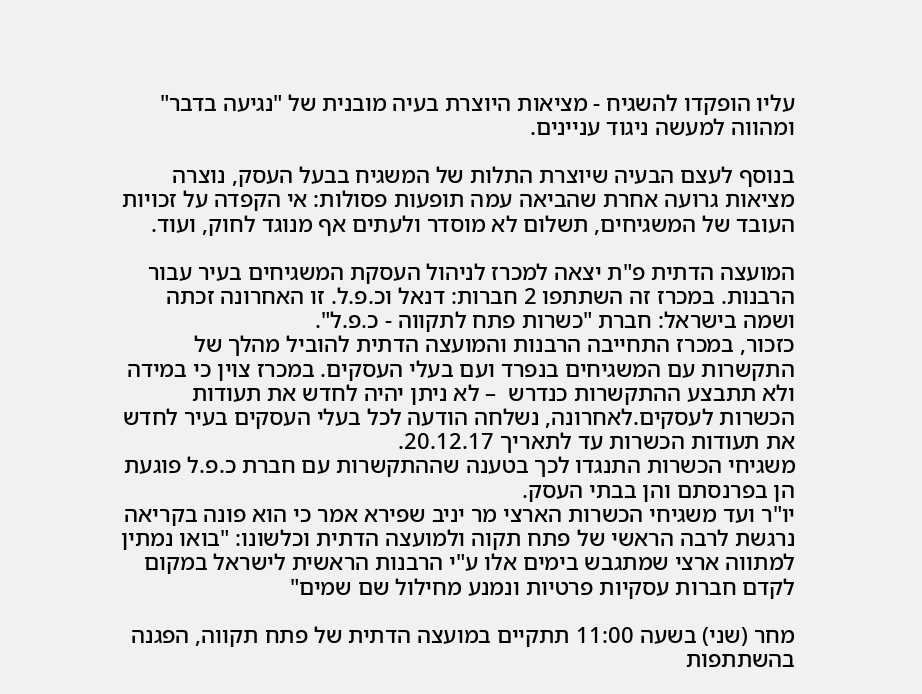עליו הופקדו להשגיח - מציאות היוצרת בעיה מובנית של "נגיעה בדבר" ומהווה למעשה ניגוד עניינים.

בנוסף לעצם הבעיה שיוצרת התלות של המשגיח בבעל העסק, נוצרה מציאות גרועה אחרת שהביאה עמה תופעות פסולות: אי הקפדה על זכויות העובד של המשגיחים, תשלום לא מוסדר ולעתים אף מנוגד לחוק, ועוד.

המועצה הדתית פ"ת יצאה למכרז לניהול העסקת המשגיחים בעיר עבור הרבנות. במכרז זה השתתפו 2 חברות: דנאל וכ.פ.ל. זו האחרונה זכתה ושמה בישראל: חברת "כשרות פתח לתקווה - כ.פ.ל".
כזכור, במכרז התחייבה הרבנות והמועצה הדתית להוביל מהלך של התקשרות עם המשגיחים בנפרד ועם בעלי העסקים. במכרז צוין כי במידה ולא תתבצע ההתקשרות כנדרש  – לא ניתן יהיה לחדש את תעודות הכשרות לעסקים.לאחרונה, נשלחה הודעה לכל בעלי העסקים בעיר לחדש את תעודות הכשרות עד לתאריך 20.12.17.
משגיחי הכשרות התנגדו לכך בטענה שההתקשרות עם חברת כ.פ.ל פוגעת הן בפרנסתם והן בבתי העסק.
יו"ר ועד משגיחי הכשרות הארצי מר יניב שפירא אמר כי הוא פונה בקריאה נרגשת לרבה הראשי של פתח תקוה ולמועצה הדתית וכלשונו: "בואו נמתין למתווה ארצי שמתגבש בימים אלו ע"י הרבנות הראשית לישראל במקום לקדם חברות עסקיות פרטיות ונמנע מחילול שם שמים"

מחר (שני) בשעה 11:00 תתקיים במועצה הדתית של פתח תקווה, הפגנה בהשתתפות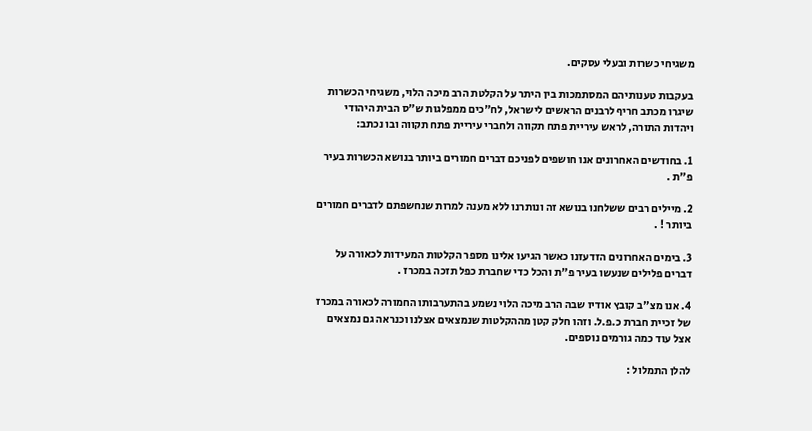משגיחי כשרות ובעלי עסקים.

בעקבות טענותיהם המסתמכות בין היתר על הקלטת הרב מיכה הלוי, משגיחי הכשרות שיגרו מכתב חריף לרבנים הראשים לישראל, לח"כים ממפלגות ש"ס הבית היהודי ויהדות התורה, לראש עיריית פתח תקווה ולחברי עיריית פתח תקווה ובו נכתב:

1. בחודשים האחרונים אנו חושפים לפניכם דברים חמורים ביותר בנושא הכשרות בעיר פ"ת .

2. מיילים רבים ששלחנו בנושא זה ונותרנו ללא מענה למרות שנחשפתם לדברים חמורים ביותר ! .

3. בימים האחרונים הזדעזנו כאשר הגיעו אלינו מספר הקלטות המעידות לכאורה על דברים פלילים שנעשו בעיר פ"ת והכל כדי שחברת כפל תזכה במכרז .

4. אנו מצ"ב קובץ אודיו שבה הרב מיכה הלוי נשמע בהתערבותו החמורה לכאורה במכרז של זכיית חברת כ.פ.ל. וזהו חלק קטן מההקלטות שנמצאים אצלנו וכנראה גם נמצאים אצל עוד כמה גורמים נוספים.

להלן התמלול :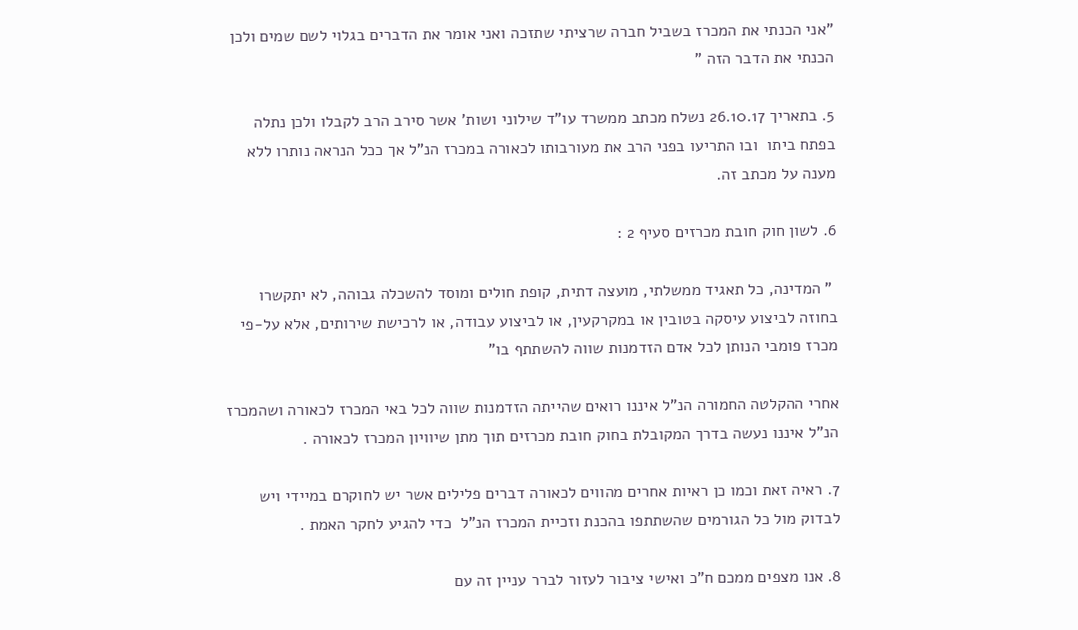"אני הכנתי את המכרז בשביל חברה שרציתי שתזכה ואני אומר את הדברים בגלוי לשם שמים ולכן הכנתי את הדבר הזה "

5. בתאריך 26.10.17 נשלח מכתב ממשרד עו"ד שילוני ושות' אשר סירב הרב לקבלו ולכן נתלה בפתח ביתו  ובו התריעו בפני הרב את מעורבותו לכאורה במכרז הנ"ל אך ככל הנראה נותרו ללא מענה על מכתב זה.

6. לשון חוק חובת מכרזים סעיף 2 :

 " המדינה, כל תאגיד ממשלתי, מועצה דתית, קופת חולים ומוסד להשכלה גבוהה, לא יתקשרו בחוזה לביצוע עיסקה בטובין או במקרקעין, או לביצוע עבודה, או לרכישת שירותים, אלא על-פי מכרז פומבי הנותן לכל אדם הזדמנות שווה להשתתף בו"

אחרי ההקלטה החמורה הנ"ל איננו רואים שהייתה הזדמנות שווה לכל באי המכרז לכאורה ושהמכרז הנ"ל איננו נעשה בדרך המקובלת בחוק חובת מכרזים תוך מתן שיוויון המכרז לכאורה .

7. ראיה זאת וכמו כן ראיות אחרים מהווים לכאורה דברים פלילים אשר יש לחוקרם במיידי ויש לבדוק מול כל הגורמים שהשתתפו בהכנת וזכיית המכרז הנ"ל  כדי להגיע לחקר האמת .

8. אנו מצפים ממכם ח"כ ואישי ציבור לעזור לברר עניין זה עם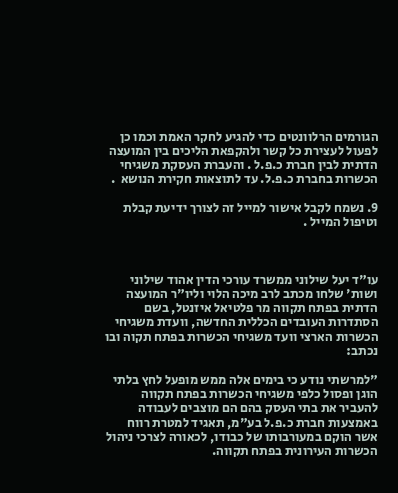הגורמים הרלוונטים כדי להגיע לחקר האמת וכמו כן לפעול לעצירת כל קשר ולהקפאת הליכים בין המועצה הדתית לבין חברת כ.פ.ל . והעברת העסקת משגיחי הכשרות בחברת כ.פ.ל. עד לתוצאות חקירת הנושא  .

9. נשמח לקבל אישור למייל זה לצורך ידיעת קבלת וטיפול המייל .



עו"ד יעל שילוני ממשרד עורכי הדין אהוד שילוני ושות' שלחו מכתב לרב מיכה הלוי וליו"ר המועצה הדתית בפתח תקווה מר פלטיאל איזנטל, בשם הסתדרות העובדים הכללית החדשה, וועדת משגיחי הכשרות הארצי וועד משגיחי הכשרות בפתח תקוה ובו נכתב:

"למרשתי נודע כי בימים אלה ממש מופעל לחץ בלתי הוגן ופסול כלפי משגיחי הכשרות בפתח תקווה להעביר את בתי העסק בהם הם מוצבים לעבודה באמצעות חברת כ.פ.ל בע"מ, תאגיד למטרת רווח אשר הוקם במעורבותו של כבודו, לכאורה לצרכי ניהול הכשרות העירונית בפתח תקווה.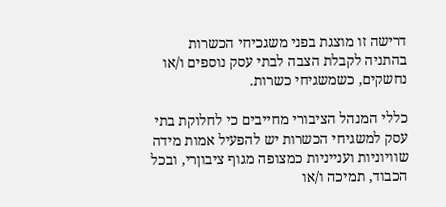דרישה זו מוצגת בפני משגכיחי הכשרות בהתניה לקבלת הצבה לבתי עסק נוספים ו/או נחשקים, כשמשגיחי כשרות.

כללי המנהל הציבורי מחייבים כי לחלוקת בתי עסק למשגיחי הכשרות יש להפעיל אמות מידה שוויוניות וענייניות כמצופה מגוף ציבוןרי, ובכל הכבוד, תמיכה ו/או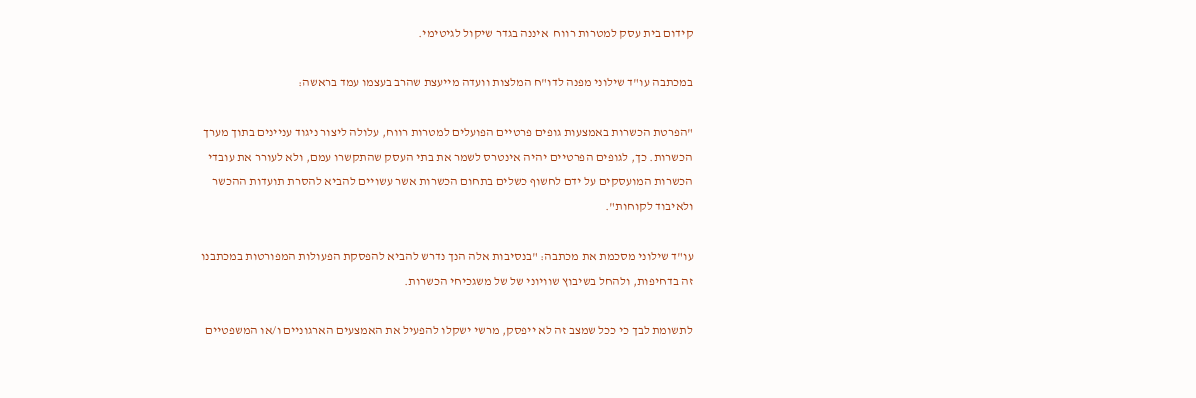קידום בית עסק למטרות רווח  איננה בגדר שיקול לגיטימי.

במכתבה עו"ד שילוני מפנה לדו"ח המלצות וועדה מייעצת שהרב בעצמו עמד בראשה:

"הפרטת הכשרות באמצעות גופים פרטיים הפועלים למטרות רווח, עלולה ליצור ניגוד עניינים בתוך מערך הכשרות. כך, לגופים הפרטיים יהיה אינטרס לשמר את בתי העסק שהתקשרו עמם, ולא לעורר את עובדי הכשרות המועסקים על ידם לחשוף כשלים בתחום הכשרות אשר עשויים להביא להסרת תועדות ההכשר ולאיבוד לקוחות".

עו"ד שילוני מסכמת את מכתבה: "בנסיבות אלה הנך נדרש להביא להפסקת הפעולות המפורטות במכתבנו זה בדחיפות, ולהחל בשיבוץ שוויוני של של משגכיחי הכשרות.

לתשומת לבך כי ככל שמצב זה לא ייפסק, מרשי ישקלו להפעיל את האמצעים הארגוניים ו/או המשפטיים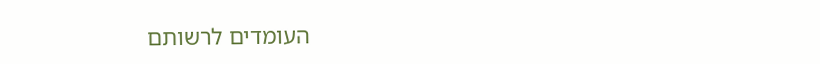העומדים לרשותם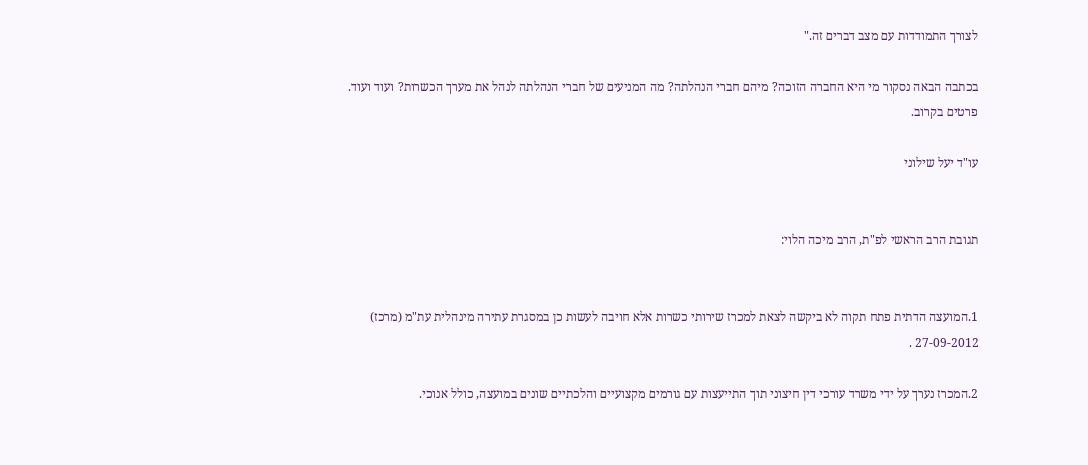לצורך התמודדות עם מצב דברים זה."

בכתבה הבאה נסקור מי היא החברה הזוכה? מיהם חברי הנהלתה? מה המניעים של חברי הנהלתה לנהל את מערך הכשרות? ועוד ועוד. פרטים בקרוב.

עו"ד יעל שילוני


תגובת הרב הראשי לפ"ת, הרב מיכה הלוי:


1.המועצה הדתית פתח תקוה לא ביקשה לצאת למכרז שירותי כשרות אלא חויבה לעשות כן במסגרת עתירה מינהלית עת"מ (מרכז) 27-09-2012 .

2.המכרז נערך על ידי משרד עורכי דין חיצוני תוך התייעצות עם גורמים מקצועיים והלכתיים שונים במועצה, כולל אנוכי.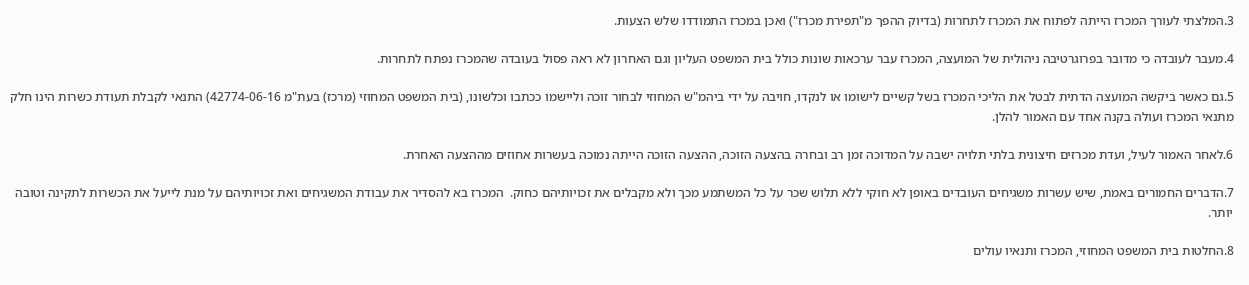3.המלצתי לעורך המכרז הייתה לפתוח את המכרז לתחרות (בדיוק ההפך מ"תפירת מכרז") ואכן במכרז התמודדו שלש הצעות.

4.מעבר לעובדה כי מדובר בפרוגרטיבה ניהולית של המועצה, המכרז עבר ערכאות שונות כולל בית המשפט העליון וגם האחרון לא ראה פסול בעובדה שהמכרז נפתח לתחרות.

5.גם כאשר ביקשה המועצה הדתית לבטל את הליכי המכרז בשל קשיים לישומו או לנקדו, חויבה על ידי ביהמ"ש המחוזי לבחור זוכה וליישמו ככתבו וכלשונו, (בית המשפט המחוזי (מרכז) בעת"מ 42774-06-16) התנאי לקבלת תעודת כשרות הינו חלק מתנאי המכרז ועולה בקנה אחד עם האמור להלן.

6.לאחר האמור לעיל, ועדת מכרזים חיצונית בלתי תלויה ישבה על המדוכה זמן רב ובחרה בהצעה הזוכה, ההצעה הזוכה הייתה נמוכה בעשרות אחוזים מההצעה האחרת.

7.הדברים החמורים באמת, שיש עשרות משגיחים העובדים באופן לא חוקי ללא תלוש שכר על כל המשתמע מכך ולא מקבלים את זכויותיהם כחוק.  המכרז בא להסדיר את עבודת המשגיחים ואת זכויותיהם על מנת לייעל את הכשרות לתקינה וטובה יותר.

8.החלטות בית המשפט המחוזי, המכרז ותנאיו עולים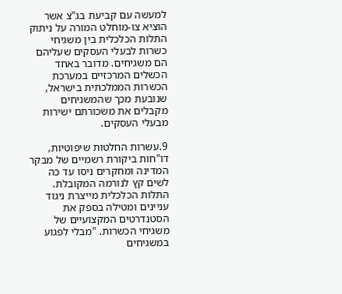למעשה עם קביעת בג"צ אשר הוציא צו-מוחלט המורה על ניתוק התלות הכלכלית בין משגיחי כשרות לבעלי העסקים שעליהם הם משגיחים. מדובר באחד הכשלים המרכזיים במערכת הכשרות הממלכתית בישראל, שנובעת מכך שהמשגיחים מקבלים את משכורתם ישירות מבעלי העסקים.

9.עשרות החלטות שיפוטיות, דו"חות ביקורת רשמיים של מבקר המדינה ומחקרים ניסו עד כה לשים קץ לנורמה המקובלת. התלות הכלכלית מייצרת ניגוד עניינים ומטילה בספק את הסטנדרטים המקצועיים של משגיחי הכשרות. "מבלי לפגוע במשגיחים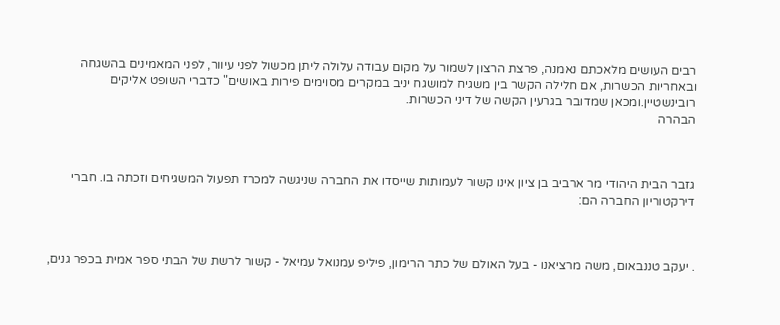רבים העושים מלאכתם נאמנה, פרצת הרצון לשמור על מקום עבודה עלולה ליתן מכשול לפני עיוור, לפני המאמינים בהשגחה ובאחריות הכשרות, אם חלילה הקשר בין משגיח למושגח יניב במקרים מסוימים פירות באושים" כדברי השופט אליקים רובינשטיין.ומכאן שמדובר בגרעין הקשה של דיני הכשרות.
הבהרה



גזבר הבית היהודי מר ארביב בן ציון אינו קשור לעמותות שייסדו את החברה שניגשה למכרז תפעול המשגיחים וזכתה בו. חברי דירקטוריון החברה הם:



. יעקב טננבאום, משה מרציאנו - בעל האולם של כתר הרימון, פיליפ עמנואל עמיאל - קשור לרשת של הבתי ספר אמית בכפר גנים,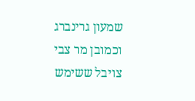שמעון גרינברג וכמובן מר צבי צויבל ששימש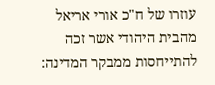עוזרו של ח"כ אורי אריאל מהבית היהודי אשר זכה להתייחסות ממבקר המדינה: